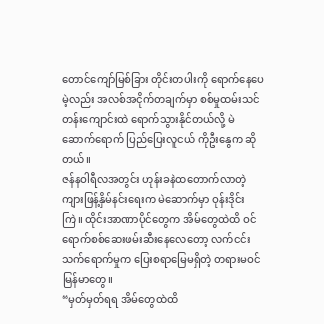တောင်ကျော်မြစ်ခြား တိုင်းတပါးကို ရောက်နေပေမဲ့လည်း အလစ်အငိုက်တချက်မှာ စစ်မှုထမ်းသင်တန်းကျောင်းထဲ ရောက်သွားနိုင်တယ်လို့ မဲဆောက်ရောက် ပြည်ပြေးလူငယ် ကိုဦးနွေက ဆိုတယ်။
ဇန်နဝါရီလအတွင်း ဟုန်းခနဲထတောက်လာတဲ့ ကျားဖြန့်နှိမ်နင်းရေးက မဲဆောက်မှာ ဝုန်းဒိုင်းကြဲ။ ထိုင်းအာဏာပိုင်တွေက အိမ်တွေထဲထိ ဝင်ရောက်စစ်ဆေးဖမ်းဆီးနေလေတော့ လက်ငင်းသက်ရောက်မှုက ပြေးစရာမြေမရှိတဲ့ တရားမဝင်မြန်မာတွေ။
“မှတ်မှတ်ရရ အိမ်တွေထဲထိ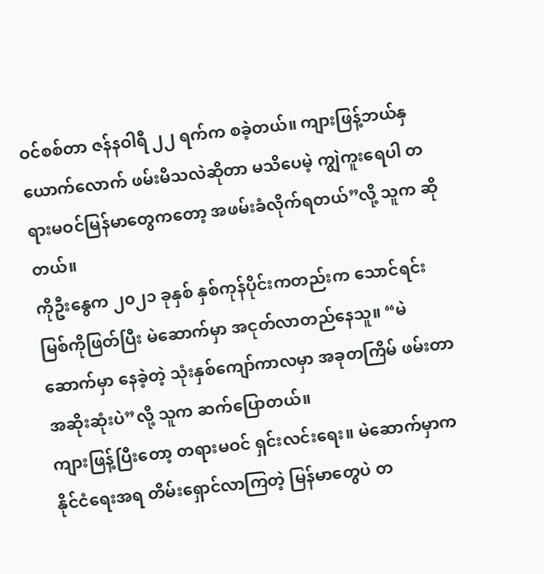ဝင်စစ်တာ ဇန်နဝါရီ ၂၂ ရက်က စခဲ့တယ်။ ကျားဖြန့်ဘယ်နှယောက်လောက် ဖမ်းမိသလဲဆိုတာ မသိပေမဲ့ ကျွဲကူးရေပါ တရားမဝင်မြန်မာတွေကတော့ အဖမ်းခံလိုက်ရတယ်”လို့ သူက ဆိုတယ်။
ကိုဦးနွေက ၂၀၂၁ ခုနှစ် နှစ်ကုန်ပိုင်းကတည်းက သောင်ရင်းမြစ်ကိုဖြတ်ပြီး မဲဆောက်မှာ အငုတ်လာတည်နေသူ။ “မဲဆောက်မှာ နေခဲ့တဲ့ သုံးနှစ်ကျော်ကာလမှာ အခုတကြိမ် ဖမ်းတာ အဆိုးဆုံးပဲ”လို့ သူက ဆက်ပြောတယ်။
ကျားဖြန့်ပြီးတော့ တရားမဝင် ရှင်းလင်းရေး။ မဲဆောက်မှာက နိုင်ငံရေးအရ တိမ်းရှောင်လာကြတဲ့ မြန်မာတွေပဲ တ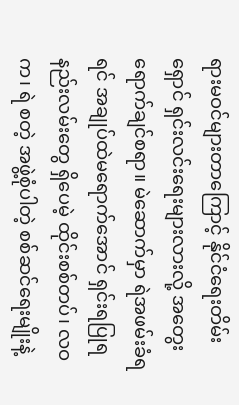ရားမဝင်များတာကြောင့် နိုင်ငံရေးတိမ်းရှောင် ရှင်းလင်းရေးများလားလို့ အတွေးရောက်ချင်စရာ။ မဲဆောက်မှာ ရဲအဖမ်းခံရရင် အချုပ်ထဲမရောက်အောင် ရှင်းရပြုရ နည်းလမ်းတွေ ရှိပေမဲ့ ထိုင်းစစ်တပ်၊ လဝက၊ ရဲ စတဲ့ အဖွဲ့စုံပါတဲ့ စစ်ဆင်ရေးမျိုးနဲ့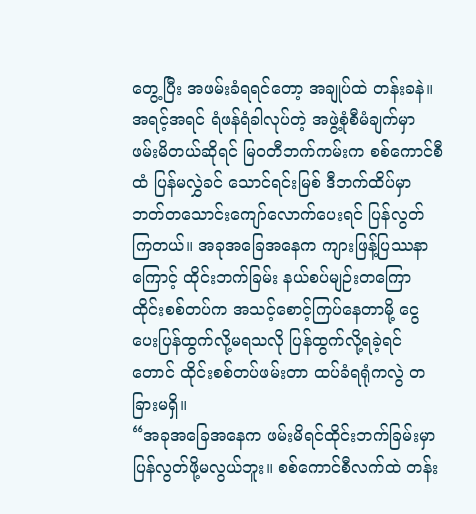တွေ့ပြီး အဖမ်းခံရရင်တော့ အချုပ်ထဲ တန်းခနဲ။
အရင့်အရင် ရံဖန်ရံခါလုပ်တဲ့ အဖွဲ့စုံစီမံချက်မှာ ဖမ်းမိတယ်ဆိုရင် မြဝတီဘက်ကမ်းက စစ်ကောင်စီထံ ပြန်မလွှဲခင် သောင်ရင်းမြစ် ဒီဘက်ထိပ်မှာ ဘတ်တသောင်းကျော်လောက်ပေးရင် ပြန်လွတ်ကြတယ်။ အခုအခြေအနေက ကျားဖြန့်ပြဿနာကြောင့် ထိုင်းဘက်ခြမ်း နယ်စပ်မျဉ်းတကြော ထိုင်းစစ်တပ်က အသင့်စောင့်ကြပ်နေတာမို့ ငွေပေးပြန်ထွက်လို့မရသလို ပြန်ထွက်လို့ရခဲ့ရင်တောင် ထိုင်းစစ်တပ်ဖမ်းတာ ထပ်ခံရရုံကလွဲ တခြားမရှိ။
“အခုအခြေအနေက ဖမ်းမိရင်ထိုင်းဘက်ခြမ်းမှာ ပြန်လွတ်ဖို့မလွယ်ဘူး။ စစ်ကောင်စီလက်ထဲ တန်း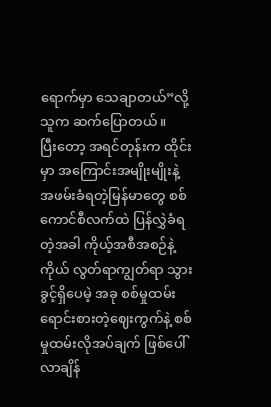ရောက်မှာ သေချာတယ်”လို့ သူက ဆက်ပြောတယ်။
ပြီးတော့ အရင်တုန်းက ထိုင်းမှာ အကြောင်းအမျိုးမျိုးနဲ့ အဖမ်းခံရတဲ့မြန်မာတွေ စစ်ကောင်စီလက်ထဲ ပြန်လွှဲခံရတဲ့အခါ ကိုယ့်အစီအစဉ်နဲ့ကိုယ် လွတ်ရာကျွတ်ရာ သွားခွင့်ရှိပေမဲ့ အခု စစ်မှုထမ်းရောင်းစားတဲ့ဈေးကွက်နဲ့ စစ်မှုထမ်းလိုအပ်ချက် ဖြစ်ပေါ်လာချိန်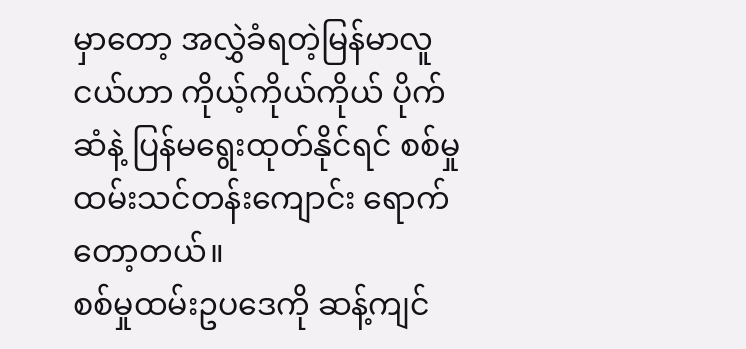မှာတော့ အလွှဲခံရတဲ့မြန်မာလူငယ်ဟာ ကိုယ့်ကိုယ်ကိုယ် ပိုက်ဆံနဲ့ ပြန်မရွေးထုတ်နိုင်ရင် စစ်မှုထမ်းသင်တန်းကျောင်း ရောက်တော့တယ်။
စစ်မှုထမ်းဥပဒေကို ဆန့်ကျင်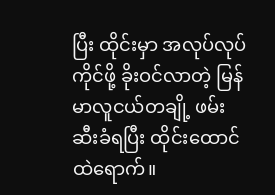ပြီး ထိုင်းမှာ အလုပ်လုပ်ကိုင်ဖို့ ခိုးဝင်လာတဲ့ မြန်မာလူငယ်တချို့ ဖမ်းဆီးခံရပြီး ထိုင်းထောင်ထဲရောက်။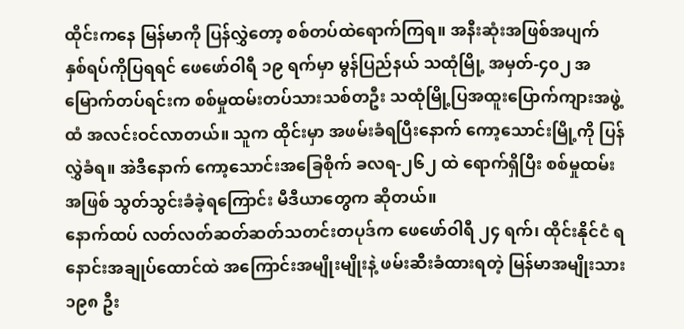ထိုင်းကနေ မြန်မာကို ပြန်လွှဲတော့ စစ်တပ်ထဲရောက်ကြရ။ အနီးဆုံးအဖြစ်အပျက် နှစ်ရပ်ကိုပြရရင် ဖေဖော်ဝါရီ ၁၉ ရက်မှာ မွန်ပြည်နယ် သထုံမြို့ အမှတ်-၄၀၂ အမြောက်တပ်ရင်းက စစ်မှုထမ်းတပ်သားသစ်တဦး သထုံမြို့ပြအထူးပြောက်ကျားအဖွဲ့ထံ အလင်းဝင်လာတယ်။ သူက ထိုင်းမှာ အဖမ်းခံရပြီးနောက် ကော့သောင်းမြို့ကို ပြန်လွှဲခံရ။ အဲဒီနောက် ကော့သောင်းအခြေစိုက် ခလရ-၂၆၂ ထဲ ရောက်ရှိပြီး စစ်မှုထမ်းအဖြစ် သွတ်သွင်းခံခဲ့ရကြောင်း မီဒီယာတွေက ဆိုတယ်။
နောက်ထပ် လတ်လတ်ဆတ်ဆတ်သတင်းတပုဒ်က ဖေဖော်ဝါရီ ၂၄ ရက်၊ ထိုင်းနိုင်ငံ ရနောင်းအချုပ်ထောင်ထဲ အကြောင်းအမျိုးမျိုးနဲ့ ဖမ်းဆီးခံထားရတဲ့ မြန်မာအမျိုးသား ၁၉၈ ဦး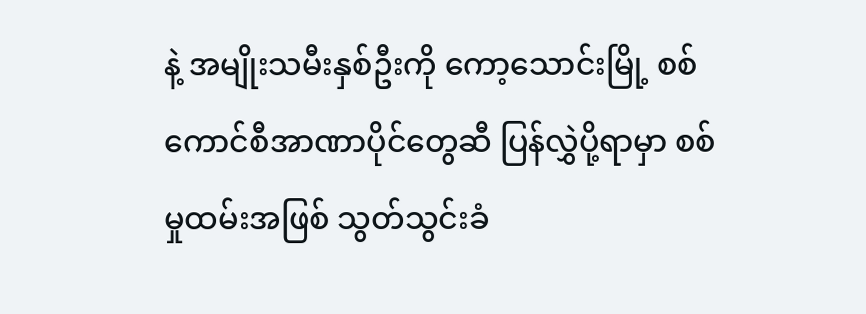နဲ့ အမျိုးသမီးနှစ်ဦးကို ကော့သောင်းမြို့ စစ်ကောင်စီအာဏာပိုင်တွေဆီ ပြန်လွှဲပို့ရာမှာ စစ်မှုထမ်းအဖြစ် သွတ်သွင်းခံ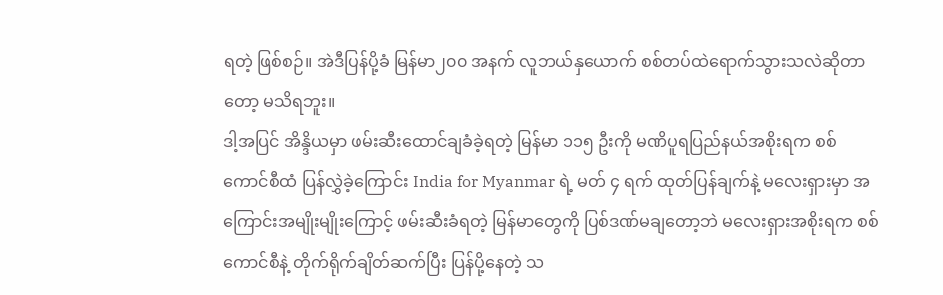ရတဲ့ ဖြစ်စဉ်။ အဲဒီပြန်ပို့ခံ မြန်မာ၂၀၀ အနက် လူဘယ်နှယောက် စစ်တပ်ထဲရောက်သွားသလဲဆိုတာတော့ မသိရဘူး။
ဒါ့အပြင် အိန္ဒိယမှာ ဖမ်းဆီးထောင်ချခံခဲ့ရတဲ့ မြန်မာ ၁၁၅ ဦးကို မဏိပူရပြည်နယ်အစိုးရက စစ်ကောင်စီထံ ပြန်လွှဲခဲ့ကြောင်း India for Myanmar ရဲ့ မတ် ၄ ရက် ထုတ်ပြန်ချက်နဲ့ မလေးရှားမှာ အကြောင်းအမျိုးမျိုးကြောင့် ဖမ်းဆီးခံရတဲ့ မြန်မာတွေကို ပြစ်ဒဏ်မချတော့ဘဲ မလေးရှားအစိုးရက စစ်ကောင်စီနဲ့ တိုက်ရိုက်ချိတ်ဆက်ပြီး ပြန်ပို့နေတဲ့ သ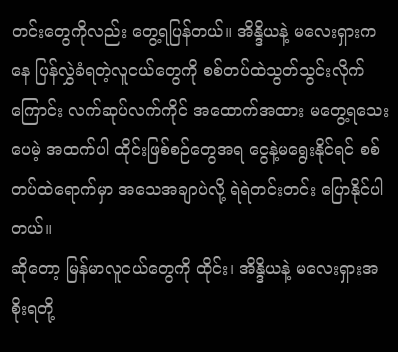တင်းတွေကိုလည်း တွေ့ရပြန်တယ်။ အိန္ဒိယနဲ့ မလေးရှားကနေ ပြန်လွှဲခံရတဲ့လူငယ်တွေကို စစ်တပ်ထဲသွတ်သွင်းလိုက်ကြောင်း လက်ဆုပ်လက်ကိုင် အထောက်အထား မတွေ့ရသေးပေမဲ့ အထက်ပါ ထိုင်းဖြစ်စဉ်တွေအရ ငွေနဲ့မရွေးနိုင်ရင် စစ်တပ်ထဲရောက်မှာ အသေအချာပဲလို့ ရဲရဲတင်းတင်း ပြောနိုင်ပါတယ်။
ဆိုတော့ မြန်မာလူငယ်တွေကို ထိုင်း၊ အိန္ဒိယနဲ့ မလေးရှားအစိုးရတို့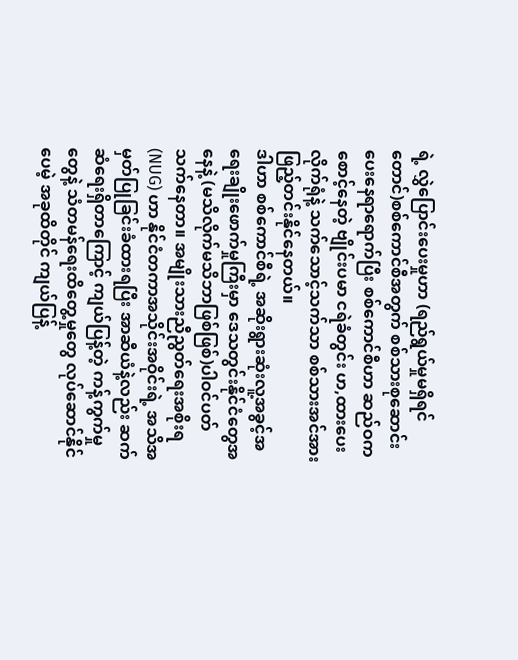ရဲ့ လွှဲပြောင်းပေးမှုဟာ (ရည်ရွယ်မှုမရှိရင်တောင်)စစ်ကောင်စီအတွက် စစ်သားစုဆောင်းပေးနေရာရောက်ပြီး စစ်ကောင်စီဟာ ဆည်ဝကစောင့်နေတဲ့ ဗျိုင်းပမာ ငရဲခံတွင်း ဟ,ထားပေးလိုက်ရုံနဲ့ သက်သောင့်သက်သာ စစ်သားအင်အား ဖြည့်တင်းနိုင်နေတယ်။
ဒါဟာ စစ်ကောင်စီရဲ့ အဆိုးရွားဆုံးလူ့အခွင့်အရေးချိုးဖောက်မှုကြီးမှာ ဒေသတွင်းနိုင်ငံတွေအနေနဲ့ (မသိလိုက်မသိဘာဖြစ်ဖြစ်)ပါဝင်ပတ်သက်နေတာ။ အမျိုးသားညီညွတ်ရေးအစိုးရ (NUG) ဟာ နိုင်ငံတကာအသိုင်းအဝိုင်းရဲ့ အသိအမှတ်ပြုခြင်းခံထားရပြီး အာဆီယံနဲ့လည်း ဆက်ဆံရေးရှိတာကြောင့် ကျယ်ပြန့်တဲ့ ကန့်ကွက်မှုတွေနဲ့ သံတမန်ရေးထိတွေ့မှုတွေ လုပ်ဆောင်နိုင်ပေမဲ့ အခုထိတိုင် ကျယ်ပြန့်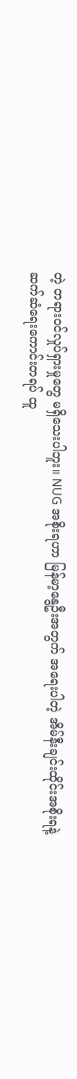တဲ့ တရားဝင်လှုပ်ရှားမှုတွေ မရှိသေးပါဘူး။ NUG အစိုးရဟာ မြန်မာ့နွေဦးအတွက် အရေးပါတဲ့ အိမ်နီးချင်းထိုင်းအစိုးရနဲ့ ဆက်ဆံရေးကောင်းတရပ် ထူ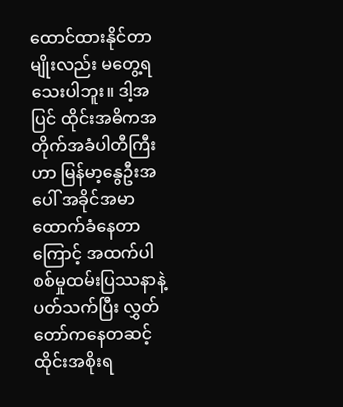ထောင်ထားနိုင်တာမျိုးလည်း မတွေ့ရသေးပါဘူး။ ဒါ့အပြင် ထိုင်းအဓိကအတိုက်အခံပါတီကြီးဟာ မြန်မာ့နွေဦးအပေါ် အခိုင်အမာထောက်ခံနေတာကြောင့် အထက်ပါစစ်မှုထမ်းပြဿနာနဲ့ပတ်သက်ပြီး လွှတ်တော်ကနေတဆင့် ထိုင်းအစိုးရ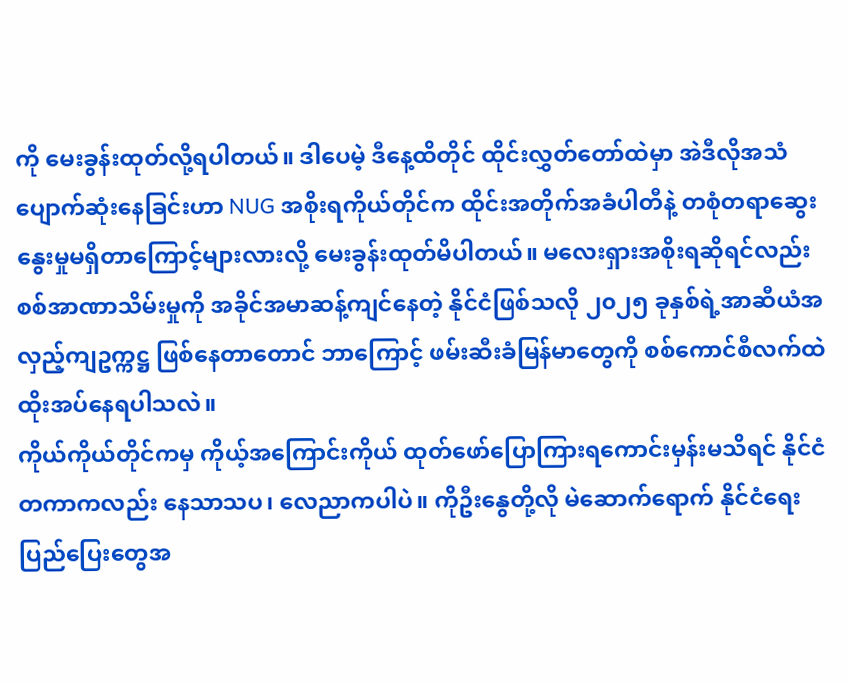ကို မေးခွန်းထုတ်လို့ရပါတယ်။ ဒါပေမဲ့ ဒီနေ့ထိတိုင် ထိုင်းလွှတ်တော်ထဲမှာ အဲဒီလိုအသံ ပျောက်ဆုံးနေခြင်းဟာ NUG အစိုးရကိုယ်တိုင်က ထိုင်းအတိုက်အခံပါတီနဲ့ တစုံတရာဆွေးနွေးမှုမရှိတာကြောင့်များလားလို့ မေးခွန်းထုတ်မိပါတယ်။ မလေးရှားအစိုးရဆိုရင်လည်း စစ်အာဏာသိမ်းမှုကို အခိုင်အမာဆန့်ကျင်နေတဲ့ နိုင်ငံဖြစ်သလို ၂၀၂၅ ခုနှစ်ရဲ့အာဆီယံအလှည့်ကျဥက္ကဋ္ဌ ဖြစ်နေတာတောင် ဘာကြောင့် ဖမ်းဆီးခံမြန်မာတွေကို စစ်ကောင်စီလက်ထဲ ထိုးအပ်နေရပါသလဲ။
ကိုယ်ကိုယ်တိုင်ကမှ ကိုယ့်အကြောင်းကိုယ် ထုတ်ဖော်ပြောကြားရကောင်းမှန်းမသိရင် နိုင်ငံတကာကလည်း နေသာသပ၊ လေညာကပါပဲ။ ကိုဦးနွေတို့လို မဲဆောက်ရောက် နိုင်ငံရေးပြည်ပြေးတွေအ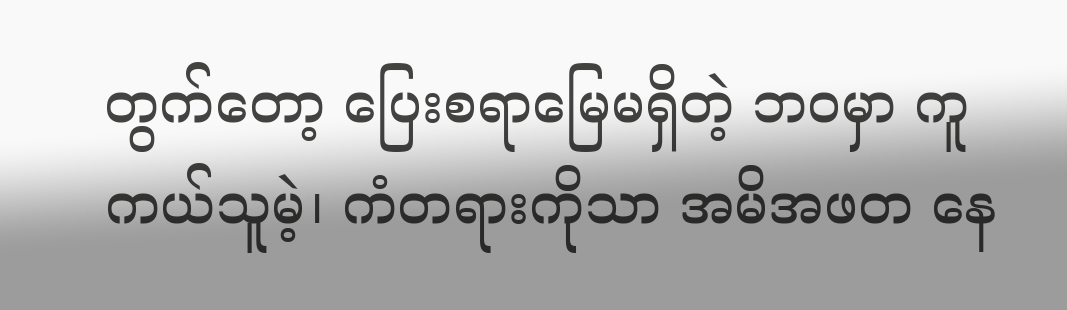တွက်တော့ ပြေးစရာမြေမရှိတဲ့ ဘဝမှာ ကူကယ်သူမဲ့၊ ကံတရားကိုသာ အမိအဖတ နေ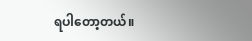ရပါတော့တယ်။